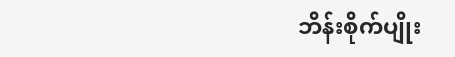ဘိန်းစိုက်ပျိုး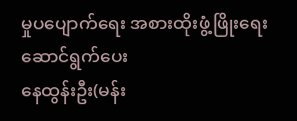မှုပပျောက်ရေး အစားထိုးဖွံ့ဖြိုးရေးဆောင်ရွက်ပေး
နေထွန်းဦး(မန်း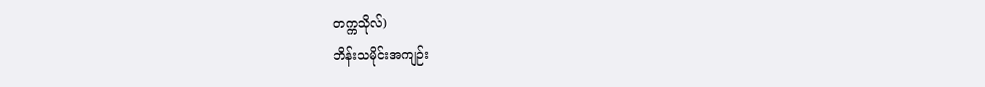တက္ကသိုလ်)
ဘိန်းသမိုင်းအကျဉ်း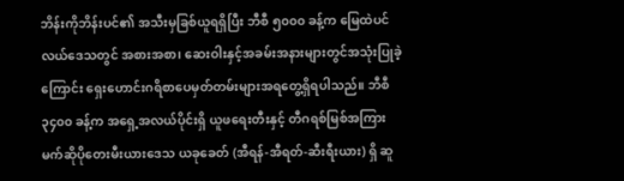ဘိန်းကိုဘိန်းပင်၏ အသီးမှခြစ်ယူရရှိပြီး ဘီစီ ၅၀၀၀ ခန့်က မြေထဲပင်လယ်ဒေသတွင် အစားအစာ၊ ဆေးဝါးနှင့်အခမ်းအနားများတွင်အသုံးပြုခဲ့ကြောင်း ရှေးဟောင်းဂရိစာပေမှတ်တမ်းများအရတွေ့ရှိရပါသည်။ ဘီစီ ၃၄၀၀ ခန့်က အရှေ့အလယ်ပိုင်းရှိ ယူဖရေးတီးနှင့် တီဂရစ်မြစ်အကြား မက်ဆိုပိုတေးမီးယားဒေသ ယခုခေတ် (အီရန်-အီရတ်-ဆီးရီးယား) ရှိ ဆူ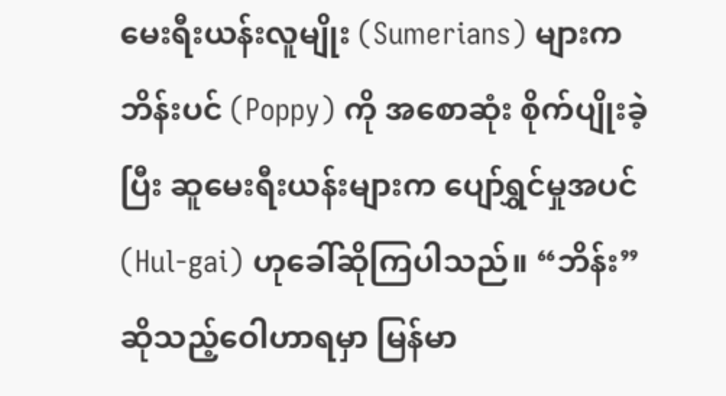မေးရီးယန်းလူမျိုး (Sumerians) များက ဘိန်းပင် (Poppy) ကို အစောဆုံး စိုက်ပျိုးခဲ့ပြီး ဆူမေးရီးယန်းများက ပျော်ရွှင်မှုအပင် (Hul-gai) ဟုခေါ်ဆိုကြပါသည်။ “ဘိန်း” ဆိုသည့်ဝေါဟာရမှာ မြန်မာ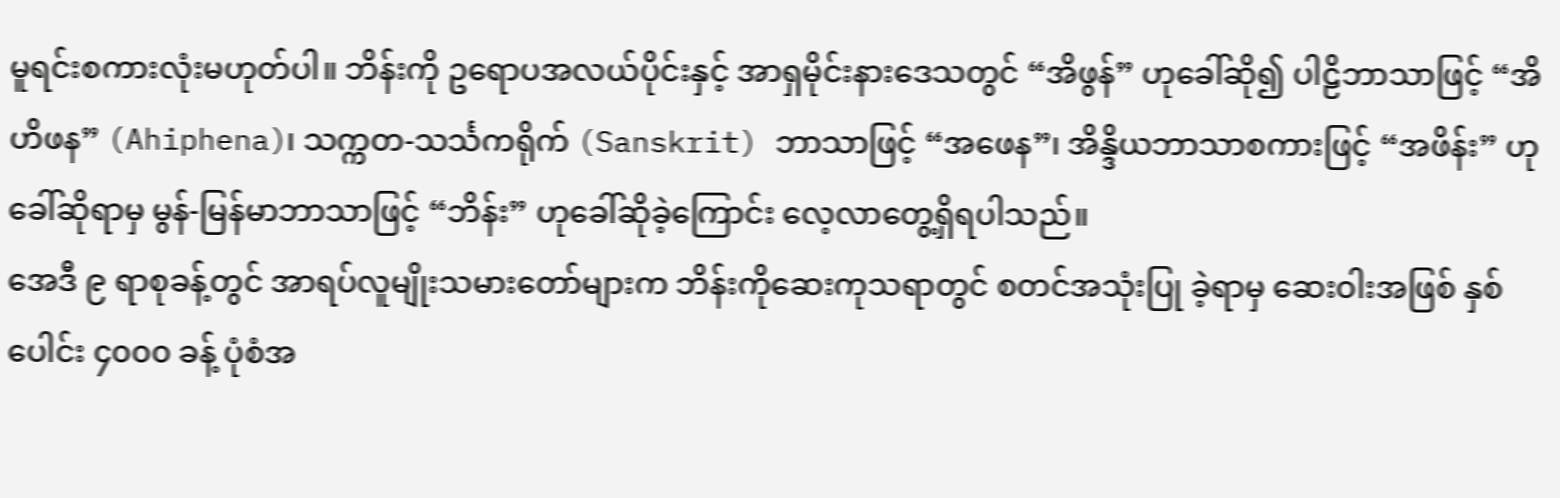မူရင်းစကားလုံးမဟုတ်ပါ။ ဘိန်းကို ဥရောပအလယ်ပိုင်းနှင့် အာရှမိုင်းနားဒေသတွင် “အိဖွန်” ဟုခေါ်ဆို၍ ပါဠိဘာသာဖြင့် “အိဟိဖန” (Ahiphena)၊ သက္ကတ-သင်္သကရိုက် (Sanskrit) ဘာသာဖြင့် “အဖေန”၊ အိန္ဒိယဘာသာစကားဖြင့် “အဖိန်း” ဟု ခေါ်ဆိုရာမှ မွန်-မြန်မာဘာသာဖြင့် “ဘိန်း” ဟုခေါ်ဆိုခဲ့ကြောင်း လေ့လာတွေ့ရှိရပါသည်။
အေဒီ ၉ ရာစုခန့်တွင် အာရပ်လူမျိုးသမားတော်များက ဘိန်းကိုဆေးကုသရာတွင် စတင်အသုံးပြု ခဲ့ရာမှ ဆေးဝါးအဖြစ် နှစ်ပေါင်း ၄၀၀၀ ခန့် ပုံစံအ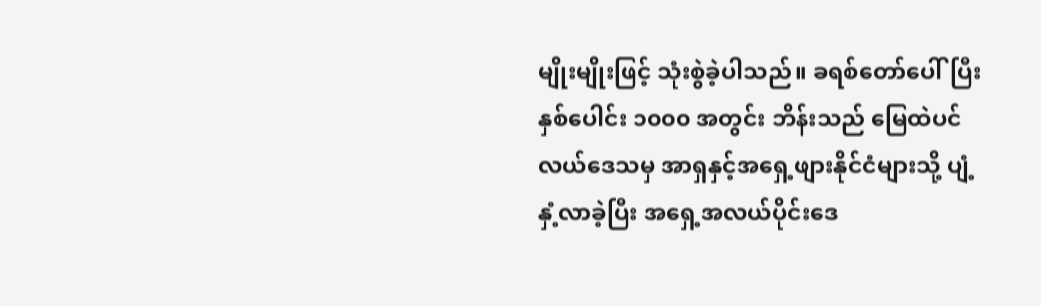မျိုးမျိုးဖြင့် သုံးစွဲခဲ့ပါသည်။ ခရစ်တော်ပေါ်ပြီး နှစ်ပေါင်း ၁၀၀၀ အတွင်း ဘိန်းသည် မြေထဲပင်လယ်ဒေသမှ အာရှနှင့်အရှေ့ဖျားနိုင်ငံများသို့ ပျံ့နှံ့လာခဲ့ပြီး အရှေ့အလယ်ပိုင်းဒေ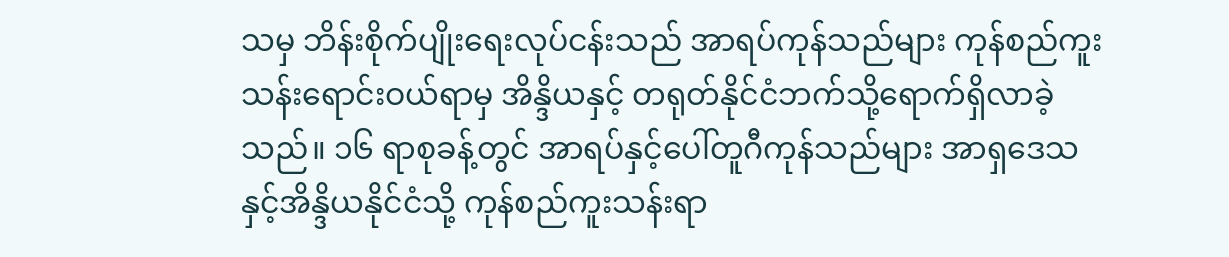သမှ ဘိန်းစိုက်ပျိုးရေးလုပ်ငန်းသည် အာရပ်ကုန်သည်များ ကုန်စည်ကူးသန်းရောင်းဝယ်ရာမှ အိန္ဒိယနှင့် တရုတ်နိုင်ငံဘက်သို့ရောက်ရှိလာခဲ့သည်။ ၁၆ ရာစုခန့်တွင် အာရပ်နှင့်ပေါ်တူဂီကုန်သည်များ အာရှဒေသနှင့်အိန္ဒိယနိုင်ငံသို့ ကုန်စည်ကူးသန်းရာ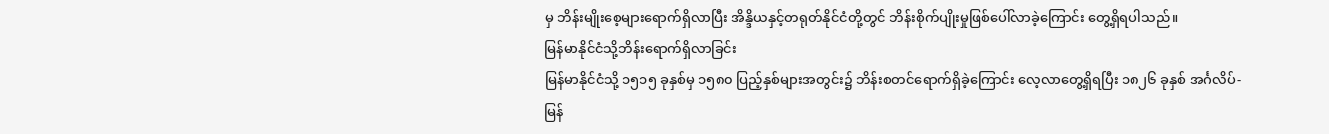မှ ဘိန်းမျိုးစေ့များရောက်ရှိလာပြီး အိန္ဒိယနှင့်တရုတ်နိုင်ငံတို့တွင် ဘိန်းစိုက်ပျိုးမှုဖြစ်ပေါ်လာခဲ့ကြောင်း တွေ့ရှိရပါသည်။
မြန်မာနိုင်ငံသို့ဘိန်းရောက်ရှိလာခြင်း
မြန်မာနိုင်ငံသို့ ၁၅၁၅ ခုနှစ်မှ ၁၅၈၀ ပြည့်နှစ်များအတွင်း၌ ဘိန်းစတင်ရောက်ရှိခဲ့ကြောင်း လေ့လာတွေ့ရှိရပြီး ၁၈၂၆ ခုနှစ် အင်္ဂလိပ်-မြန်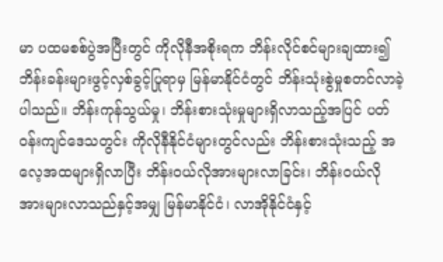မာ ပထမစစ်ပွဲအပြီးတွင် ကိုလိုနီအစိုးရက ဘိန်းလိုင်စင်များချထား၍ ဘိန်းခန်းများဖွင့်လှစ်ခွင့်ပြုရာမှ မြန်မာနိုင်ငံတွင် ဘိန်းသုံးစွဲမှုစတင်လာခဲ့ပါသည်။ ဘိန်းကုန်သွယ်မှု၊ ဘိန်းစားသုံးမှုများရှိလာသည့်အပြင် ပတ်ဝန်းကျင်ဒေသတွင်း ကိုလိုနီနိုင်ငံများတွင်လည်း ဘိန်းစားသုံးသည့် အလေ့အထများရှိလာပြီး ဘိန်းဝယ်လိုအားများလာခြင်း၊ ဘိန်းဝယ်လိုအားများလာသည်နှင့်အမျှ မြန်မာနိုင်ငံ၊ လာအိုနိုင်ငံနှင့်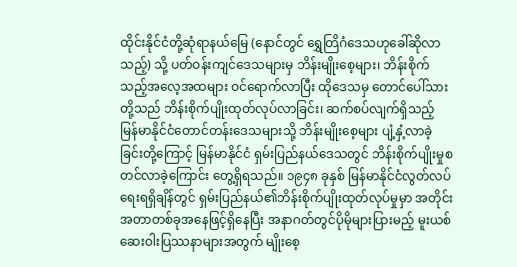ထိုင်းနိုင်ငံတို့ဆုံရာနယ်မြေ (နောင်တွင် ရွှေတြိဂံဒေသဟုခေါ်ဆိုလာသည့်) သို့ ပတ်ဝန်းကျင်ဒေသများမှ ဘိန်းမျိုးစေ့များ၊ ဘိန်းစိုက်သည့်အလေ့အထများ ဝင်ရောက်လာပြီး ထိုဒေသမှ တောင်ပေါ်သားတို့သည် ဘိန်းစိုက်ပျိုးထုတ်လုပ်လာခြင်း၊ ဆက်စပ်လျက်ရှိသည့် မြန်မာနိုင်ငံတောင်တန်းဒေသများသို့ ဘိန်းမျိုးစေ့များ ပျံ့နှံ့လာခဲ့ခြင်းတို့ကြောင့် မြန်မာနိုင်ငံ ရှမ်းပြည်နယ်ဒေသတွင် ဘိန်းစိုက်ပျိုးမှုစတင်လာခဲ့ကြောင်း တွေ့ရှိရသည်။ ၁၉၄၈ ခုနှစ် မြန်မာနိုင်ငံလွတ်လပ်ရေးရရှိချိန်တွင် ရှမ်းပြည်နယ်၏ဘိန်းစိုက်ပျိုးထုတ်လုပ်မှုမှာ အတိုင်းအတာတစ်ခုအနေဖြင့်ရှိနေပြီး အနာဂတ်တွင်ပိုမိုများပြားမည့် မူးယစ်ဆေးဝါးပြဿနာများအတွက် မျိုးစေ့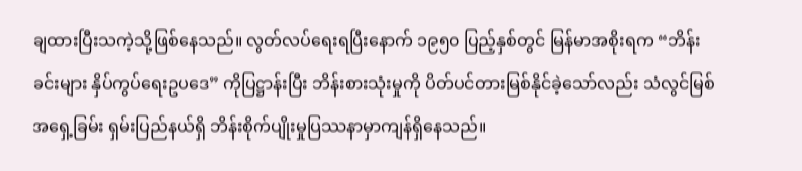ချထားပြီးသကဲ့သို့ဖြစ်နေသည်။ လွတ်လပ်ရေးရပြီးနောက် ၁၉၅၀ ပြည့်နှစ်တွင် မြန်မာအစိုးရက “ဘိန်းခင်းများ နှိပ်ကွပ်ရေးဥပဒေ” ကိုပြဋ္ဌာန်းပြီး ဘိန်းစားသုံးမှုကို ပိတ်ပင်တားမြစ်နိုင်ခဲ့သော်လည်း သံလွင်မြစ်အရှေ့ခြမ်း ရှမ်းပြည်နယ်ရှိ ဘိန်းစိုက်ပျိုးမှုပြဿနာမှာကျန်ရှိနေသည်။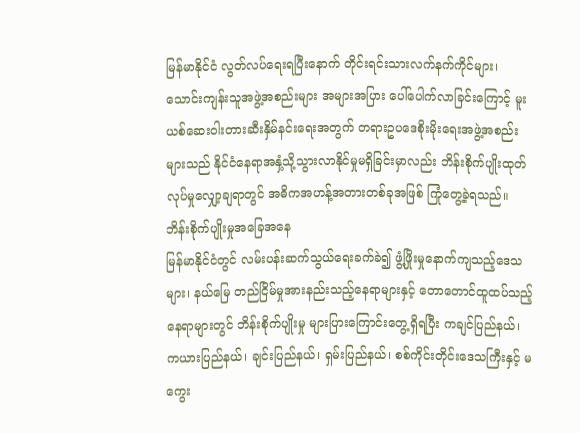မြန်မာနိုင်ငံ လွတ်လပ်ရေးရပြီးနောက် တိုင်းရင်းသားလက်နက်ကိုင်များ၊ သောင်းကျန်းသူအဖွဲ့အစည်းများ အများအပြား ပေါ်ပေါက်လာခြင်းကြောင့် မူးယစ်ဆေးဝါးတားဆီးနှိမ်နင်းရေးအတွက် တရားဥပဒေစိုးမိုးရေးအဖွဲ့အစည်းများသည် နိုင်ငံနေရာအနှံ့သို့သွားလာနိုင်မှုမရှိခြင်းမှာလည်း ဘိန်းစိုက်ပျိုးထုတ်လုပ်မှုလျှော့ချရာတွင် အဓိကအဟန့်အတားတစ်ခုအဖြစ် ကြုံတွေ့ခဲ့ရသည်။
ဘိန်းစိုက်ပျိုးမှုအခြေအနေ
မြန်မာနိုင်ငံတွင် လမ်းပန်းဆက်သွယ်ရေးခက်ခဲ၍ ဖွံ့ဖြိုးမှုနောက်ကျသည့်ဒေသများ၊ နယ်မြေ တည်ငြိမ်မှုအားနည်းသည့်နေရာများနှင့် တောတောင်ထူထပ်သည့်နေရာများတွင် ဘိန်းစိုက်ပျိုးမှု များပြားကြောင်းတွေ့ရှိရပြီး ကချင်ပြည်နယ်၊ ကယားပြည်နယ်၊ ချင်းပြည်နယ်၊ ရှမ်းပြည်နယ်၊ စစ်ကိုင်းတိုင်းဒေသကြီးနှင့် မကွေး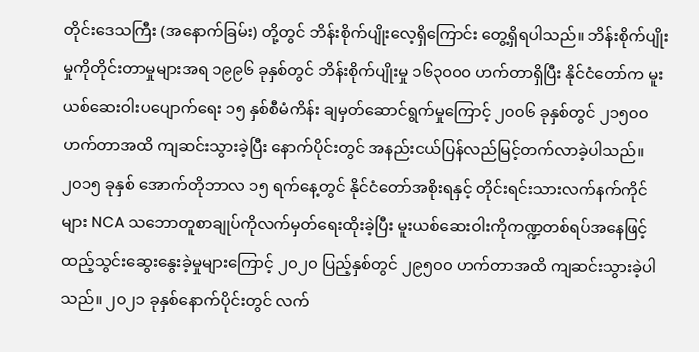တိုင်းဒေသကြီး (အနောက်ခြမ်း) တို့တွင် ဘိန်းစိုက်ပျိုးလေ့ရှိကြောင်း တွေ့ရှိရပါသည်။ ဘိန်းစိုက်ပျိုးမှုကိုတိုင်းတာမှုများအရ ၁၉၉၆ ခုနှစ်တွင် ဘိန်းစိုက်ပျိုးမှု ၁၆၃၀၀၀ ဟက်တာရှိပြီး နိုင်ငံတော်က မူးယစ်ဆေးဝါးပပျောက်ရေး ၁၅ နှစ်စီမံကိန်း ချမှတ်ဆောင်ရွက်မှုကြောင့် ၂၀၀၆ ခုနှစ်တွင် ၂၁၅၀၀ ဟက်တာအထိ ကျဆင်းသွားခဲ့ပြီး နောက်ပိုင်းတွင် အနည်းငယ်ပြန်လည်မြင့်တက်လာခဲ့ပါသည်။ ၂၀၁၅ ခုနှစ် အောက်တိုဘာလ ၁၅ ရက်နေ့တွင် နိုင်ငံတော်အစိုးရနှင့် တိုင်းရင်းသားလက်နက်ကိုင်များ NCA သဘောတူစာချုပ်ကိုလက်မှတ်ရေးထိုးခဲ့ပြီး မူးယစ်ဆေးဝါးကိုကဏ္ဍတစ်ရပ်အနေဖြင့် ထည့်သွင်းဆွေးနွေးခဲ့မှုများကြောင့် ၂၀၂၀ ပြည့်နှစ်တွင် ၂၉၅၀၀ ဟက်တာအထိ ကျဆင်းသွားခဲ့ပါသည်။ ၂၀၂၁ ခုနှစ်နောက်ပိုင်းတွင် လက်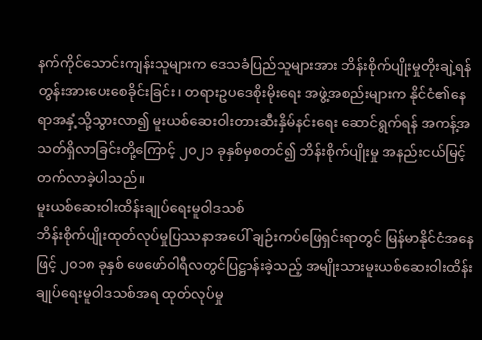နက်ကိုင်သောင်းကျန်းသူများက ဒေသခံပြည်သူများအား ဘိန်းစိုက်ပျိုးမှုတိုးချဲ့ရန် တွန်းအားပေးစေခိုင်းခြင်း၊ တရားဥပဒေစိုးမိုးရေး အဖွဲ့အစည်းများက နိုင်ငံ၏နေရာအနှံ့သို့သွားလာ၍ မူးယစ်ဆေးဝါးတားဆီးနှိမ်နင်းရေး ဆောင်ရွက်ရန် အကန့်အသတ်ရှိလာခြင်းတို့ကြောင့် ၂၀၂၁ ခုနှစ်မှစတင်၍ ဘိန်းစိုက်ပျိုးမှု အနည်းငယ်မြင့်တက်လာခဲ့ပါသည်။
မူးယစ်ဆေးဝါးထိန်းချုပ်ရေးမူဝါဒသစ်
ဘိန်းစိုက်ပျိုးထုတ်လုပ်မှုပြဿနာအပေါ် ချဉ်းကပ်ဖြေရှင်းရာတွင် မြန်မာနိုင်ငံအနေဖြင့် ၂၀၁၈ ခုနှစ် ဖေဖော်ဝါရီလတွင်ပြဋ္ဌာန်းခဲ့သည့် အမျိုးသားမူးယစ်ဆေးဝါးထိန်းချုပ်ရေးမူဝါဒသစ်အရ ထုတ်လုပ်မှု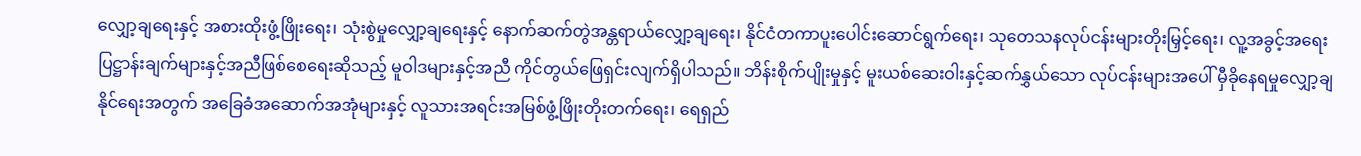လျှော့ချရေးနှင့် အစားထိုးဖွံ့ဖြိုးရေး၊ သုံးစွဲမှုလျှော့ချရေးနှင့် နောက်ဆက်တွဲအန္တရာယ်လျှော့ချရေး၊ နိုင်ငံတကာပူးပေါင်းဆောင်ရွက်ရေး၊ သုတေသနလုပ်ငန်းများတိုးမြှင့်ရေး၊ လူ့အခွင့်အရေးပြဋ္ဌာန်းချက်များနှင့်အညီဖြစ်စေရေးဆိုသည့် မူဝါဒများနှင့်အညီ ကိုင်တွယ်ဖြေရှင်းလျက်ရှိပါသည်။ ဘိန်းစိုက်ပျိုးမှုနှင့် မူးယစ်ဆေးဝါးနှင့်ဆက်နွှယ်သော လုပ်ငန်းများအပေါ် မှီခိုနေရမှုလျှော့ချနိုင်ရေးအတွက် အခြေခံအဆောက်အအုံများနှင့် လူသားအရင်းအမြစ်ဖွံ့ဖြိုးတိုးတက်ရေး၊ ရေရှည်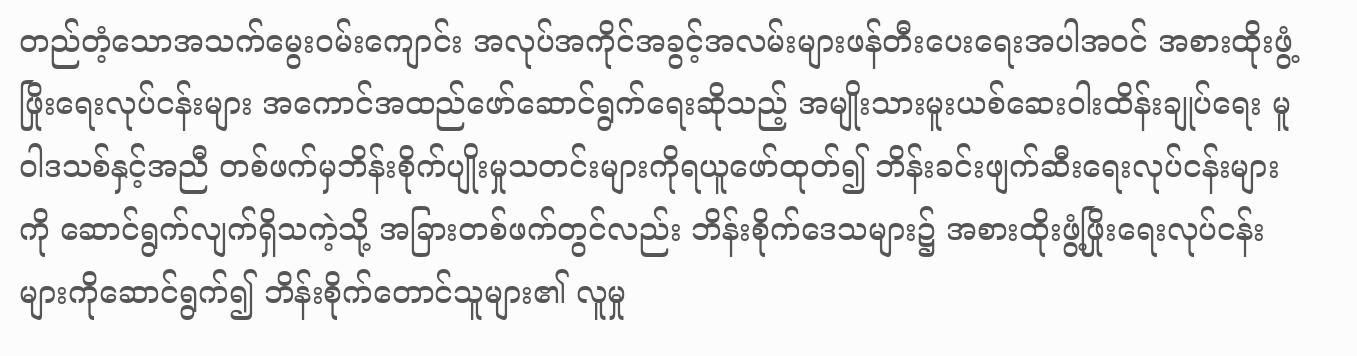တည်တံ့သောအသက်မွေးဝမ်းကျောင်း အလုပ်အကိုင်အခွင့်အလမ်းများဖန်တီးပေးရေးအပါအဝင် အစားထိုးဖွံ့ဖြိုးရေးလုပ်ငန်းများ အကောင်အထည်ဖော်ဆောင်ရွက်ရေးဆိုသည့် အမျိုးသားမူးယစ်ဆေးဝါးထိန်းချုပ်ရေး မူဝါဒသစ်နှင့်အညီ တစ်ဖက်မှဘိန်းစိုက်ပျိုးမှုသတင်းများကိုရယူဖော်ထုတ်၍ ဘိန်းခင်းဖျက်ဆီးရေးလုပ်ငန်းများကို ဆောင်ရွက်လျက်ရှိသကဲ့သို့ အခြားတစ်ဖက်တွင်လည်း ဘိန်းစိုက်ဒေသများ၌ အစားထိုးဖွံ့ဖြိုးရေးလုပ်ငန်းများကိုဆောင်ရွက်၍ ဘိန်းစိုက်တောင်သူများ၏ လူမှု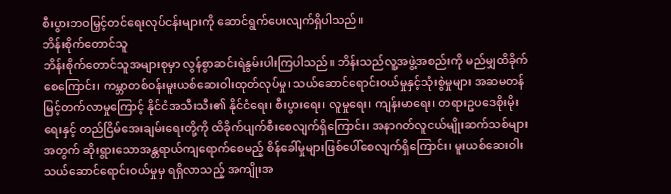စီးပွားဘဝမြှင့်တင်ရေးလုပ်ငန်းများကို ဆောင်ရွက်ပေးလျက်ရှိပါသည်။
ဘိန်းစိုက်တောင်သူ
ဘိန်းစိုက်တောင်သူအများစုမှာ လွန်စွာဆင်းရဲနွမ်းပါးကြပါသည်။ ဘိန်းသည်လူ့အဖွဲ့အစည်းကို မည်မျှထိခိုက်စေကြောင်း၊ ကမ္ဘာတစ်ဝန်းမူးယစ်ဆေးဝါးထုတ်လုပ်မှု၊ သယ်ဆောင်ရောင်းဝယ်မှုနှင့်သုံးစွဲမှုများ အဆမတန်မြင့်တက်လာမှုကြောင့် နိုင်ငံအသီးသီး၏ နိုင်ငံရေး၊ စီးပွားရေး၊ လူမှုရေး၊ ကျန်းမာရေး၊ တရားဥပဒေစိုးမိုးရေးနှင့် တည်ငြိမ်အေးချမ်းရေးတို့ကို ထိခိုက်ပျက်စီးစေလျက်ရှိကြောင်း၊ အနာဂတ်လူငယ်မျိုးဆက်သစ်များအတွက် ဆိုးရွားသောအန္တရာယ်ကျရောက်စေမည့် စိန်ခေါ်မှုများဖြစ်ပေါ်စေလျက်ရှိကြောင်း၊ မူးယစ်ဆေးဝါးသယ်ဆောင်ရောင်းဝယ်မှုမှ ရရှိလာသည့် အကျိုးအ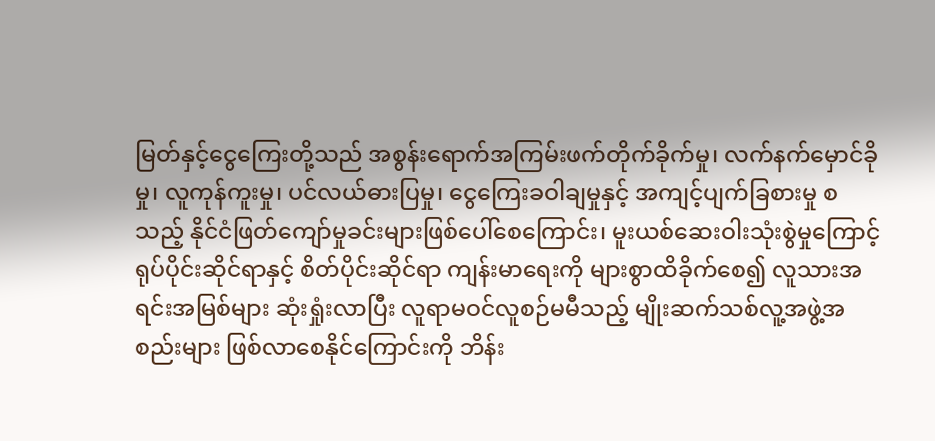မြတ်နှင့်ငွေကြေးတို့သည် အစွန်းရောက်အကြမ်းဖက်တိုက်ခိုက်မှု၊ လက်နက်မှောင်ခိုမှု၊ လူကုန်ကူးမှု၊ ပင်လယ်ဓားပြမှု၊ ငွေကြေးခဝါချမှုနှင့် အကျင့်ပျက်ခြစားမှု စသည့် နိုင်ငံဖြတ်ကျော်မှုခင်းများဖြစ်ပေါ်စေကြောင်း၊ မူးယစ်ဆေးဝါးသုံးစွဲမှုကြောင့် ရုပ်ပိုင်းဆိုင်ရာနှင့် စိတ်ပိုင်းဆိုင်ရာ ကျန်းမာရေးကို များစွာထိခိုက်စေ၍ လူသားအရင်းအမြစ်များ ဆုံးရှုံးလာပြီး လူရာမဝင်လူစဉ်မမီသည့် မျိုးဆက်သစ်လူ့အဖွဲ့အစည်းများ ဖြစ်လာစေနိုင်ကြောင်းကို ဘိန်း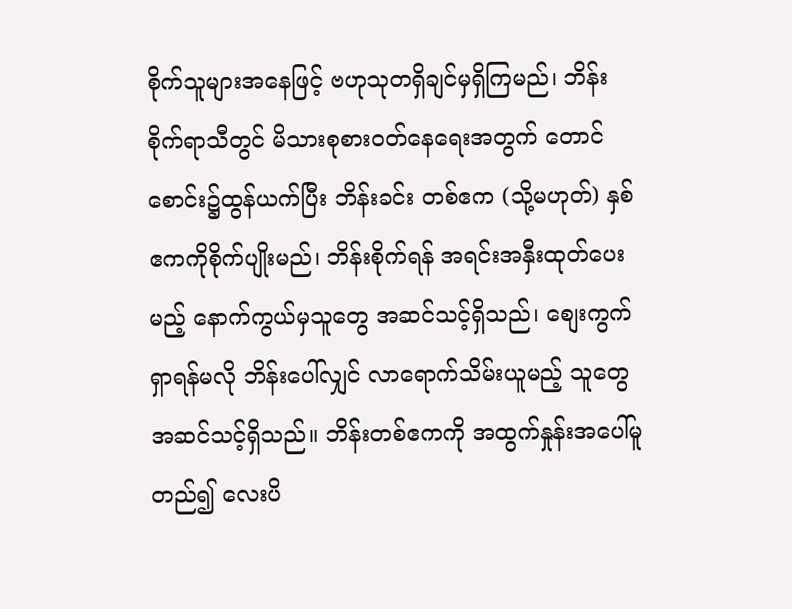စိုက်သူများအနေဖြင့် ဗဟုသုတရှိချင်မှရှိကြမည်၊ ဘိန်းစိုက်ရာသီတွင် မိသားစုစားဝတ်နေရေးအတွက် တောင်စောင်း၌ထွန်ယက်ပြီး ဘိန်းခင်း တစ်ဧက (သို့မဟုတ်) နှစ်ဧကကိုစိုက်ပျိုးမည်၊ ဘိန်းစိုက်ရန် အရင်းအနှီးထုတ်ပေးမည့် နောက်ကွယ်မှသူတွေ အဆင်သင့်ရှိသည်၊ စျေးကွက်ရှာရန်မလို ဘိန်းပေါ်လျှင် လာရောက်သိမ်းယူမည့် သူတွေအဆင်သင့်ရှိသည်။ ဘိန်းတစ်ဧကကို အထွက်နှုန်းအပေါ်မူတည်၍ လေးပိ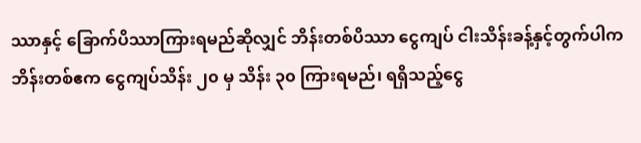ဿာနှင့် ခြောက်ပိဿာကြားရမည်ဆိုလျှင် ဘိန်းတစ်ပိဿာ ငွေကျပ် ငါးသိန်းခန့်နှင့်တွက်ပါက ဘိန်းတစ်ဧက ငွေကျပ်သိန်း ၂၀ မှ သိန်း ၃၀ ကြားရမည်၊ ရရှိသည့်ငွေ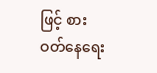ဖြင့် စားဝတ်နေရေး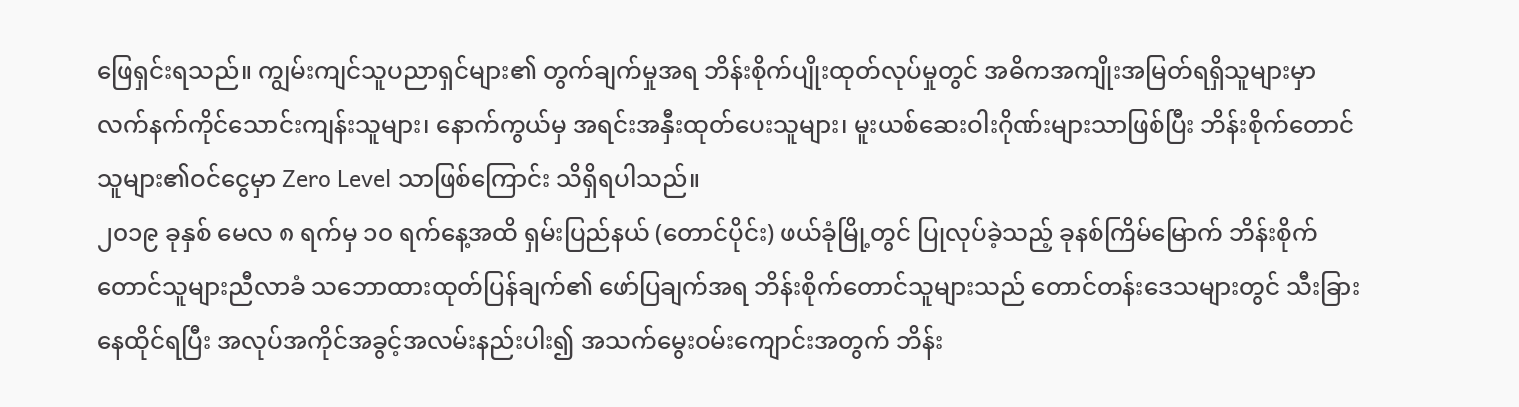ဖြေရှင်းရသည်။ ကျွမ်းကျင်သူပညာရှင်များ၏ တွက်ချက်မှုအရ ဘိန်းစိုက်ပျိုးထုတ်လုပ်မှုတွင် အဓိကအကျိုးအမြတ်ရရှိသူများမှာ လက်နက်ကိုင်သောင်းကျန်းသူများ၊ နောက်ကွယ်မှ အရင်းအနှီးထုတ်ပေးသူများ၊ မူးယစ်ဆေးဝါးဂိုဏ်းများသာဖြစ်ပြီး ဘိန်းစိုက်တောင်သူများ၏ဝင်ငွေမှာ Zero Level သာဖြစ်ကြောင်း သိရှိရပါသည်။
၂၀၁၉ ခုနှစ် မေလ ၈ ရက်မှ ၁၀ ရက်နေ့အထိ ရှမ်းပြည်နယ် (တောင်ပိုင်း) ဖယ်ခုံမြို့တွင် ပြုလုပ်ခဲ့သည့် ခုနစ်ကြိမ်မြောက် ဘိန်းစိုက်တောင်သူများညီလာခံ သဘောထားထုတ်ပြန်ချက်၏ ဖော်ပြချက်အရ ဘိန်းစိုက်တောင်သူများသည် တောင်တန်းဒေသများတွင် သီးခြားနေထိုင်ရပြီး အလုပ်အကိုင်အခွင့်အလမ်းနည်းပါး၍ အသက်မွေးဝမ်းကျောင်းအတွက် ဘိန်း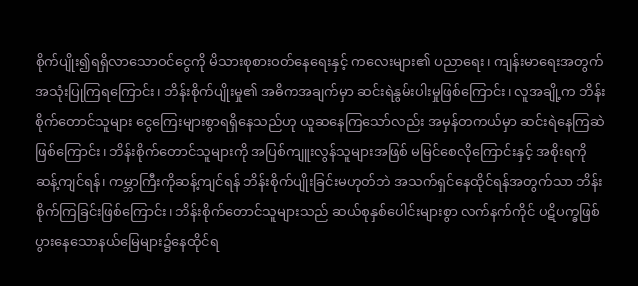စိုက်ပျိုး၍ရရှိလာသောဝင်ငွေကို မိသားစုစားဝတ်နေရေးနှင့် ကလေးများ၏ ပညာရေး၊ ကျန်းမာရေးအတွက် အသုံးပြုကြရကြောင်း၊ ဘိန်းစိုက်ပျိုးမှု၏ အဓိကအချက်မှာ ဆင်းရဲနွမ်းပါးမှုဖြစ်ကြောင်း၊ လူအချို့က ဘိန်းစိုက်တောင်သူများ ငွေကြေးများစွာရရှိနေသည်ဟု ယူဆနေကြသော်လည်း အမှန်တကယ်မှာ ဆင်းရဲနေကြဆဲဖြစ်ကြောင်း၊ ဘိန်းစိုက်တောင်သူများကို အပြစ်ကျူးလွန်သူများအဖြစ် မမြင်စေလိုကြောင်းနှင့် အစိုးရကို ဆန့်ကျင်ရန်၊ ကမ္ဘာကြီးကိုဆန့်ကျင်ရန် ဘိန်းစိုက်ပျိုးခြင်းမဟုတ်ဘဲ အသက်ရှင်နေထိုင်ရန်အတွက်သာ ဘိန်းစိုက်ကြခြင်းဖြစ်ကြောင်း၊ ဘိန်းစိုက်တောင်သူများသည် ဆယ်စုနှစ်ပေါင်းများစွာ လက်နက်ကိုင် ပဋိပက္ခဖြစ်ပွားနေသောနယ်မြေများ၌နေထိုင်ရ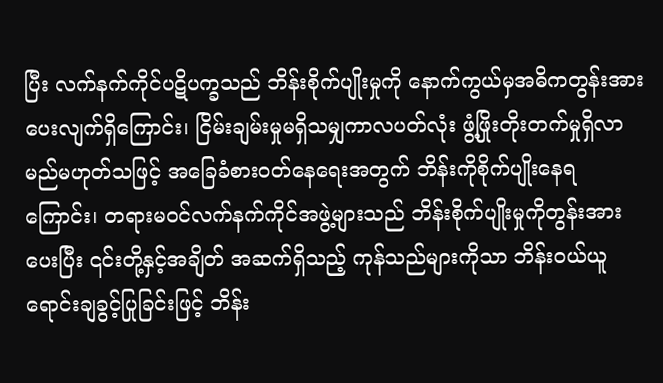ပြီး လက်နက်ကိုင်ပဋိပက္ခသည် ဘိန်းစိုက်ပျိုးမှုကို နောက်ကွယ်မှအဓိကတွန်းအားပေးလျက်ရှိကြောင်း၊ ငြိမ်းချမ်းမှုမရှိသမျှကာလပတ်လုံး ဖွံ့ဖြိုးတိုးတက်မှုရှိလာမည်မဟုတ်သဖြင့် အခြေခံစားဝတ်နေရေးအတွက် ဘိန်းကိုစိုက်ပျိုးနေရကြောင်း၊ တရားမဝင်လက်နက်ကိုင်အဖွဲ့များသည် ဘိန်းစိုက်ပျိုးမှုကိုတွန်းအားပေးပြီး ၎င်းတို့နှင့်အချိတ် အဆက်ရှိသည့် ကုန်သည်များကိုသာ ဘိန်းဝယ်ယူရောင်းချခွင့်ပြုခြင်းဖြင့် ဘိန်း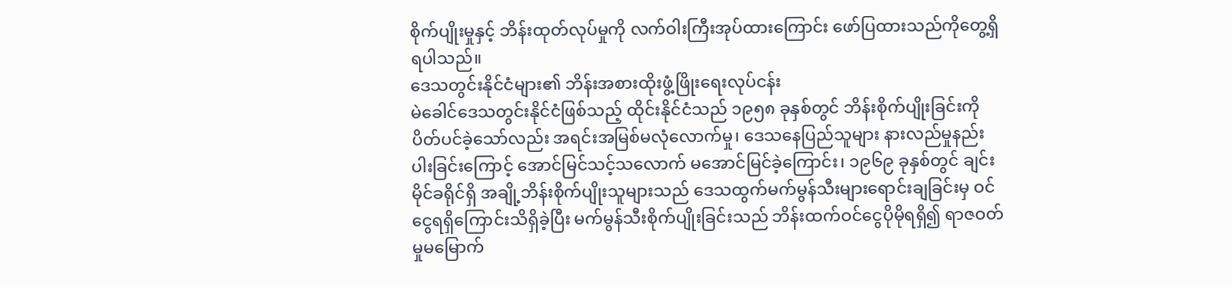စိုက်ပျိုးမှုနှင့် ဘိန်းထုတ်လုပ်မှုကို လက်ဝါးကြီးအုပ်ထားကြောင်း ဖော်ပြထားသည်ကိုတွေ့ရှိရပါသည်။
ဒေသတွင်းနိုင်ငံများ၏ ဘိန်းအစားထိုးဖွံ့ဖြိုးရေးလုပ်ငန်း
မဲခေါင်ဒေသတွင်းနိုင်ငံဖြစ်သည့် ထိုင်းနိုင်ငံသည် ၁၉၅၈ ခုနှစ်တွင် ဘိန်းစိုက်ပျိုးခြင်းကိုပိတ်ပင်ခဲ့သော်လည်း အရင်းအမြစ်မလုံလောက်မှု၊ ဒေသနေပြည်သူများ နားလည်မှုနည်းပါးခြင်းကြောင့် အောင်မြင်သင့်သလောက် မအောင်မြင်ခဲ့ကြောင်း၊ ၁၉၆၉ ခုနှစ်တွင် ချင်းမိုင်ခရိုင်ရှိ အချို့ဘိန်းစိုက်ပျိုးသူများသည် ဒေသထွက်မက်မွန်သီးများရောင်းချခြင်းမှ ဝင်ငွေရရှိကြောင်းသိရှိခဲ့ပြီး မက်မွန်သီးစိုက်ပျိုးခြင်းသည် ဘိန်းထက်ဝင်ငွေပိုမိုရရှိ၍ ရာဇဝတ်မှုမမြောက်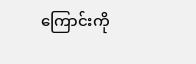ကြောင်းကို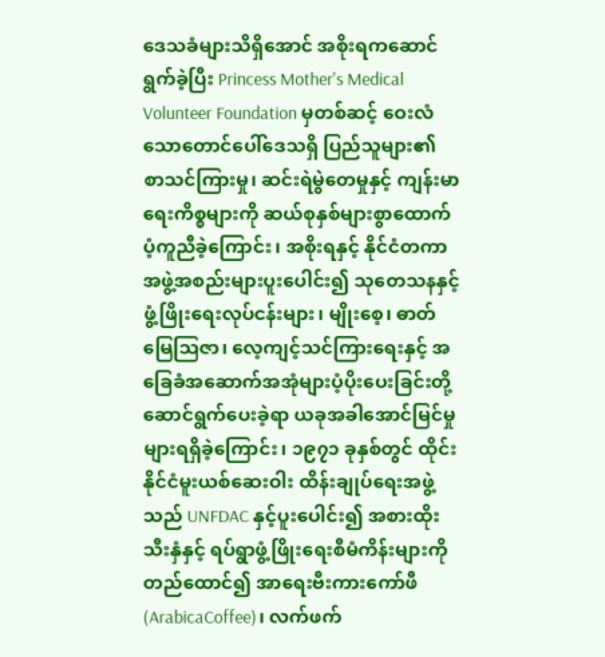ဒေသခံများသိရှိအောင် အစိုးရကဆောင်ရွက်ခဲ့ပြီး Princess Mother's Medical Volunteer Foundation မှတစ်ဆင့် ဝေးလံသောတောင်ပေါ်ဒေသရှိ ပြည်သူများ၏ စာသင်ကြားမှု၊ ဆင်းရဲမွဲတေမှုနှင့် ကျန်းမာရေးကိစ္စများကို ဆယ်စုနှစ်များစွာထောက်ပံ့ကူညီခဲ့ကြောင်း၊ အစိုးရနှင့် နိုင်ငံတကာအဖွဲ့အစည်းများပူးပေါင်း၍ သုတေသနနှင့်ဖွံ့ဖြိုးရေးလုပ်ငန်းများ၊ မျိုးစေ့၊ ဓာတ်မြေသြဇာ၊ လေ့ကျင့်သင်ကြားရေးနှင့် အခြေခံအဆောက်အအုံများပံ့ပိုးပေးခြင်းတို့ ဆောင်ရွက်ပေးခဲ့ရာ ယခုအခါအောင်မြင်မှုများရရှိခဲ့ကြောင်း၊ ၁၉၇၁ ခုနှစ်တွင် ထိုင်းနိုင်ငံမူးယစ်ဆေးဝါး ထိန်းချုပ်ရေးအဖွဲ့သည် UNFDAC နှင့်ပူးပေါင်း၍ အစားထိုးသီးနှံနှင့် ရပ်ရွာဖွံ့ဖြိုးရေးစီမံကိန်းများကိုတည်ထောင်၍ အာရေးဗီးကားကော်ဖီ (ArabicaCoffee)၊ လက်ဖက်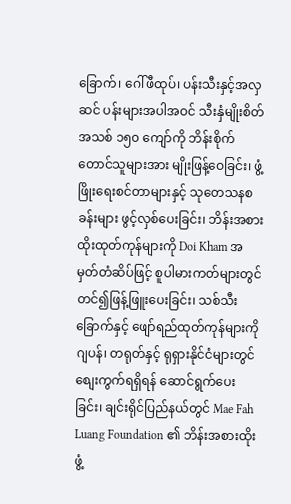ခြောက်၊ ဂေါ်ဖီထုပ်၊ ပန်းသီးနှင့်အလှဆင် ပန်းများအပါအဝင် သီးနှံမျိုးစိတ်အသစ် ၁၅၀ ကျော်ကို ဘိန်းစိုက်တောင်သူများအား မျိုးဖြန့်ဝေခြင်း၊ ဖွံ့ဖြိုးရေးစင်တာများနှင့် သုတေသနစခန်းများ ဖွင့်လှစ်ပေးခြင်း၊ ဘိန်းအစားထိုးထုတ်ကုန်များကို Doi Kham အမှတ်တံဆိပ်ဖြင့် စူပါမားကတ်များတွင်တင်၍ဖြန့်ဖြူးပေးခြင်း၊ သစ်သီးခြောက်နှင့် ဖျော်ရည်ထုတ်ကုန်များကို ဂျပန်၊ တရုတ်နှင့် ရုရှားနိုင်ငံများတွင်စျေးကွက်ရရှိရန် ဆောင်ရွက်ပေးခြင်း၊ ချင်းရိုင်ပြည်နယ်တွင် Mae Fah Luang Foundation ၏ ဘိန်းအစားထိုးဖွံ့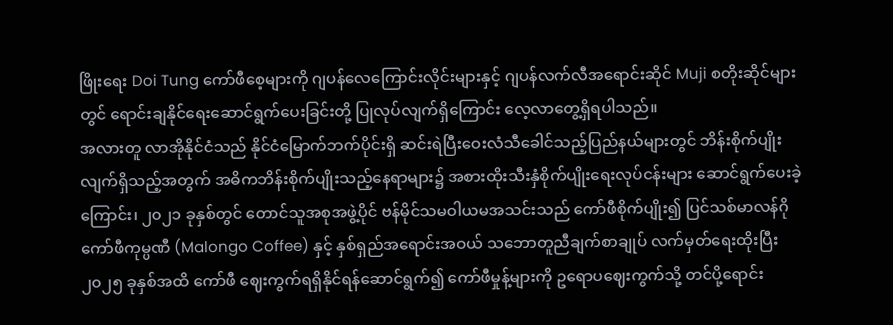ဖြိုးရေး Doi Tung ကော်ဖီစေ့များကို ဂျပန်လေကြောင်းလိုင်းများနှင့် ဂျပန်လက်လီအရောင်းဆိုင် Muji စတိုးဆိုင်များတွင် ရောင်းချနိုင်ရေးဆောင်ရွက်ပေးခြင်းတို့ ပြုလုပ်လျက်ရှိကြောင်း လေ့လာတွေ့ရှိရပါသည်။
အလားတူ လာအိုနိုင်ငံသည် နိုင်ငံမြောက်ဘက်ပိုင်းရှိ ဆင်းရဲပြီးဝေးလံသီခေါင်သည့်ပြည်နယ်များတွင် ဘိန်းစိုက်ပျိုးလျက်ရှိသည့်အတွက် အဓိကဘိန်းစိုက်ပျိုးသည့်နေရာများ၌ အစားထိုးသီးနှံစိုက်ပျိုးရေးလုပ်ငန်းများ ဆောင်ရွက်ပေးခဲ့ကြောင်း၊ ၂၀၂၁ ခုနှစ်တွင် တောင်သူအစုအဖွဲ့ပိုင် ဗန်မိုင်သမဝါယမအသင်းသည် ကော်ဖီစိုက်ပျိုး၍ ပြင်သစ်မာလန်ဂိုကော်ဖီကုမ္ပဏီ (Malongo Coffee) နှင့် နှစ်ရှည်အရောင်းအဝယ် သဘောတူညီချက်စာချုပ် လက်မှတ်ရေးထိုးပြီး ၂၀၂၅ ခုနှစ်အထိ ကော်ဖီ ဈေးကွက်ရရှိနိုင်ရန်ဆောင်ရွက်၍ ကော်ဖီမှုန့်များကို ဥရောပဈေးကွက်သို့ တင်ပို့ရောင်း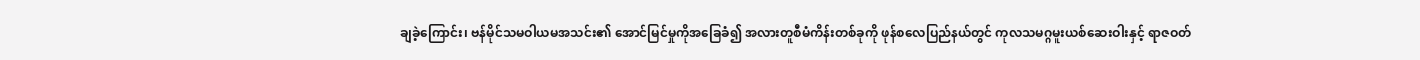ချခဲ့ကြောင်း၊ ဗန်မိုင်သမဝါယမအသင်း၏ အောင်မြင်မှုကိုအခြေခံ၍ အလားတူစီမံကိန်းတစ်ခုကို ဖုန်စလေပြည်နယ်တွင် ကုလသမဂ္ဂမူးယစ်ဆေးဝါးနှင့် ရာဇဝတ်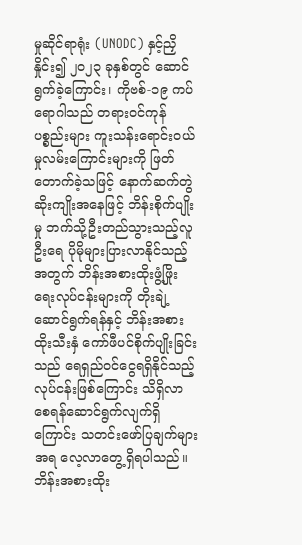မှုဆိုင်ရာရုံး (UNODC) နှင့်ညှိနှိုင်း၍ ၂၀၂၃ ခုနှစ်တွင် ဆောင်ရွက်ခဲ့ကြောင်း၊ ကိုဗစ်-၁၉ ကပ်ရောဂါသည် တရားဝင်ကုန်ပစ္စည်းများ ကူးသန်းရောင်းဝယ်မှုလမ်းကြောင်းများကို ဖြတ်တောက်ခဲ့သဖြင့် နောက်ဆက်တွဲဆိုးကျိုးအနေဖြင့် ဘိန်းစိုက်ပျိုးမှု ဘက်သို့ဦးတည်သွားသည့်လူဦးရေ ပိုမိုများပြားလာနိုင်သည့်အတွက် ဘိန်းအစားထိုးဖွံ့ဖြိုးရေးလုပ်ငန်းများကို တိုးချဲ့ဆောင်ရွက်ရန်နှင့် ဘိန်းအစားထိုးသီးနှံ ကော်ဖီပင်စိုက်ပျိုးခြင်းသည် ရေရှည်ဝင်ငွေရရှိနိုင်သည့်လုပ်ငန်းဖြစ်ကြောင်း သိရှိလာစေရန်ဆောင်ရွက်လျက်ရှိကြောင်း သတင်းဖော်ပြချက်များအရ လေ့လာတွေ့ရှိရပါသည်။
ဘိန်းအစားထိုး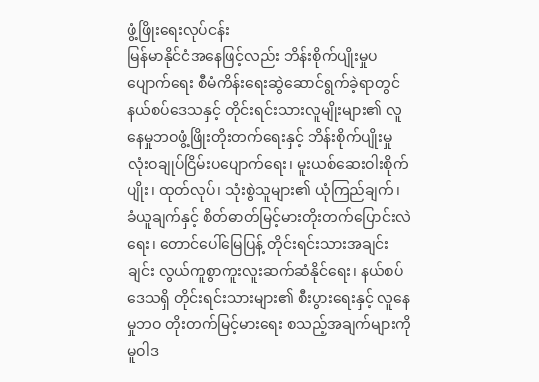ဖွံ့ဖြိုးရေးလုပ်ငန်း
မြန်မာနိုင်ငံအနေဖြင့်လည်း ဘိန်းစိုက်ပျိုးမှုပပျောက်ရေး စီမံကိန်းရေးဆွဲဆောင်ရွက်ခဲ့ရာတွင် နယ်စပ်ဒေသနှင့် တိုင်းရင်းသားလူမျိုးများ၏ လူနေမှုဘဝဖွံ့ဖြိုးတိုးတက်ရေးနှင့် ဘိန်းစိုက်ပျိုးမှု လုံးဝချုပ်ငြိမ်းပပျောက်ရေး၊ မူးယစ်ဆေးဝါးစိုက်ပျိုး၊ ထုတ်လုပ်၊ သုံးစွဲသူများ၏ ယုံကြည်ချက်၊ ခံယူချက်နှင့် စိတ်ဓာတ်မြင့်မားတိုးတက်ပြောင်းလဲရေး၊ တောင်ပေါ်မြေပြန့် တိုင်းရင်းသားအချင်းချင်း လွယ်ကူစွာကူးလူးဆက်ဆံနိုင်ရေး၊ နယ်စပ်ဒေသရှိ တိုင်းရင်းသားများ၏ စီးပွားရေးနှင့် လူနေမှုဘဝ တိုးတက်မြင့်မားရေး စသည့်အချက်များကို မူဝါဒ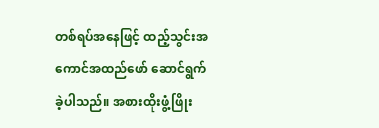တစ်ရပ်အနေဖြင့် ထည့်သွင်းအကောင်အထည်ဖော် ဆောင်ရွက်ခဲ့ပါသည်။ အစားထိုးဖွံ့ဖြိုး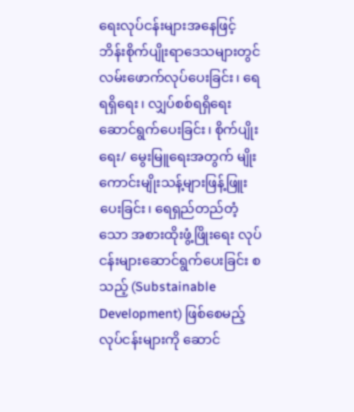ရေးလုပ်ငန်းများအနေဖြင့် ဘိန်းစိုက်ပျိုးရာဒေသများတွင် လမ်းဖောက်လုပ်ပေးခြင်း၊ ရေရရှိရေး၊ လျှပ်စစ်ရရှိရေးဆောင်ရွက်ပေးခြင်း၊ စိုက်ပျိုးရေး/ မွေးမြူရေးအတွက် မျိုးကောင်းမျိုးသန့်များဖြန့်ဖြူးပေးခြင်း၊ ရေရှည်တည်တံ့သော အစားထိုးဖွံ့ဖြိုးရေး လုပ်ငန်းများဆောင်ရွက်ပေးခြင်း စသည့် (Substainable Development) ဖြစ်စေမည့် လုပ်ငန်းများကို ဆောင်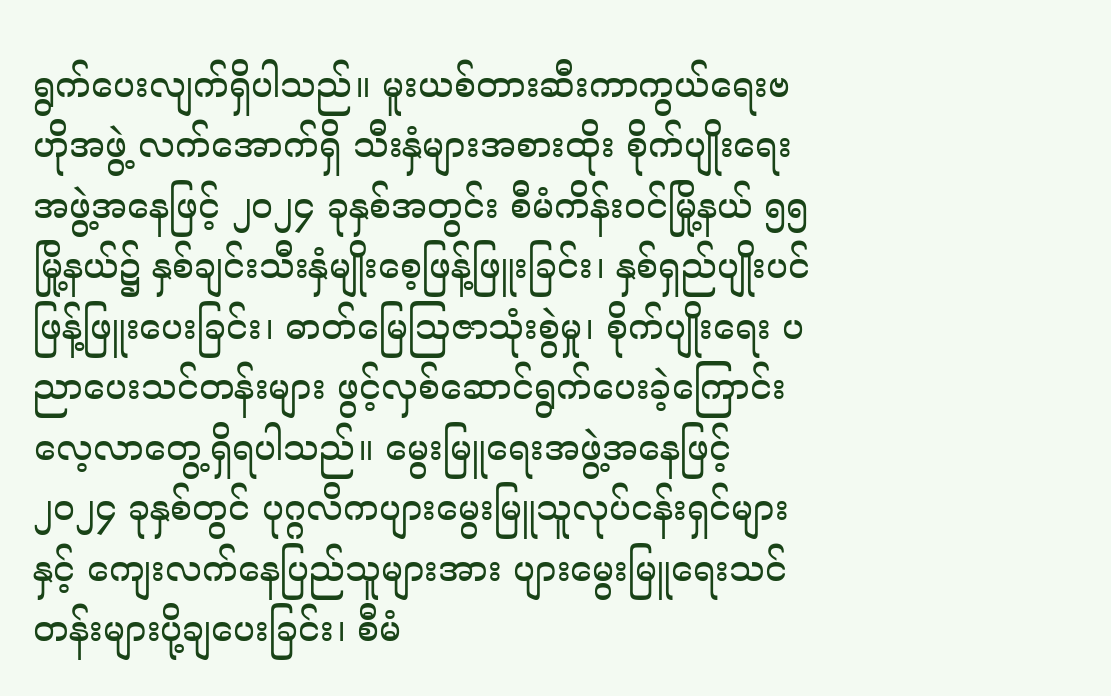ရွက်ပေးလျက်ရှိပါသည်။ မူးယစ်တားဆီးကာကွယ်ရေးဗဟိုအဖွဲ့ လက်အောက်ရှိ သီးနှံများအစားထိုး စိုက်ပျိုးရေးအဖွဲ့အနေဖြင့် ၂၀၂၄ ခုနှစ်အတွင်း စီမံကိန်းဝင်မြို့နယ် ၅၅ မြို့နယ်၌ နှစ်ချင်းသီးနှံမျိုးစေ့ဖြန့်ဖြူးခြင်း၊ နှစ်ရှည်ပျိုးပင် ဖြန့်ဖြူးပေးခြင်း၊ ဓာတ်မြေဩဇာသုံးစွဲမှု၊ စိုက်ပျိုးရေး ပညာပေးသင်တန်းများ ဖွင့်လှစ်ဆောင်ရွက်ပေးခဲ့ကြောင်း လေ့လာတွေ့ရှိရပါသည်။ မွေးမြူရေးအဖွဲ့အနေဖြင့် ၂၀၂၄ ခုနှစ်တွင် ပုဂ္ဂလိကပျားမွေးမြူသူလုပ်ငန်းရှင်များနှင့် ကျေးလက်နေပြည်သူများအား ပျားမွေးမြူရေးသင်တန်းများပို့ချပေးခြင်း၊ စီမံ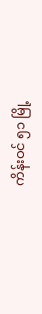ကိန်းဝင် ၅၁ မြို့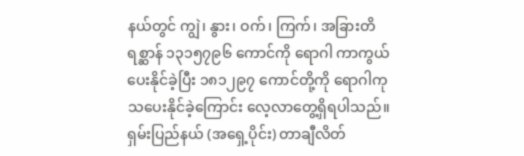နယ်တွင် ကျွဲ၊ နွား၊ ဝက်၊ ကြက်၊ အခြားတိရစ္ဆာန် ၁၃၁၅၇၉၆ ကောင်ကို ရောဂါ ကာကွယ်ပေးနိုင်ခဲ့ပြီး ၁၈၁၂၉၇ ကောင်တို့ကို ရောဂါကုသပေးနိုင်ခဲ့ကြောင်း လေ့လာတွေ့ရှိရပါသည်။
ရှမ်းပြည်နယ် (အရှေ့ပိုင်း) တာချီလိတ်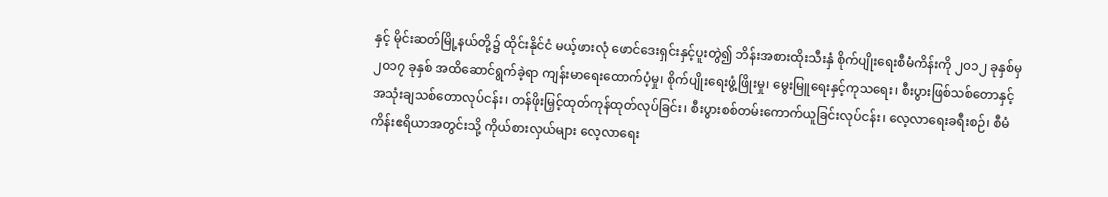နှင့် မိုင်းဆတ်မြို့နယ်တို့၌ ထိုင်းနိုင်ငံ မယ့်ဖားလုံ ဖောင်ဒေးရှင်းနှင့်ပူးတွဲ၍ ဘိန်းအစားထိုးသီးနှံ စိုက်ပျိုးရေးစီမံကိန်းကို ၂၀၁၂ ခုနှစ်မှ ၂၀၁၇ ခုနှစ် အထိဆောင်ရွက်ခဲ့ရာ ကျန်းမာရေးထောက်ပံ့မှု၊ စိုက်ပျိုးရေးဖွံ့ဖြိုးမှု၊ မွေးမြူရေးနှင့်ကုသရေး၊ စီးပွားဖြစ်သစ်တောနှင့် အသုံးချသစ်တောလုပ်ငန်း၊ တန်ဖိုးမြှင့်ထုတ်ကုန်ထုတ်လုပ်ခြင်း၊ စီးပွားစစ်တမ်းကောက်ယူခြင်းလုပ်ငန်း၊ လေ့လာရေးခရီးစဉ်၊ စီမံကိန်းဧရိယာအတွင်းသို့ ကိုယ်စားလှယ်များ လေ့လာရေး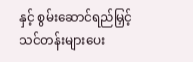နှင့် စွမ်းဆောင်ရည်မြှင့်သင်တန်းများပေး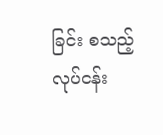ခြင်း စသည့်လုပ်ငန်း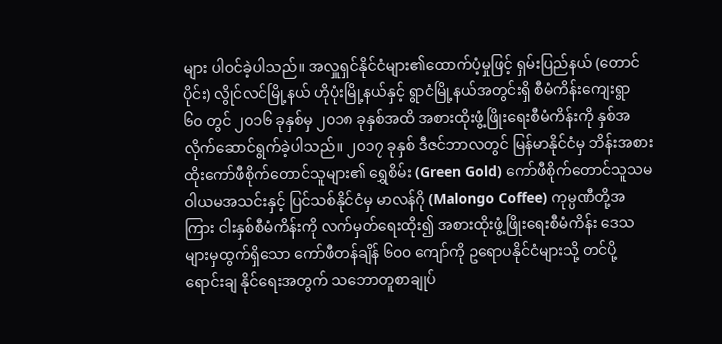များ ပါဝင်ခဲ့ပါသည်။ အလှူရှင်နိုင်ငံများ၏ထောက်ပံ့မှုဖြင့် ရှမ်းပြည်နယ် (တောင်ပိုင်း) လွိုင်လင်မြို့နယ် ဟိုပုံးမြို့နယ်နှင့် ရွာငံမြို့နယ်အတွင်းရှိ စီမံကိန်းကျေးရွာ ၆၀ တွင် ၂၀၁၆ ခုနှစ်မှ ၂၀၁၈ ခုနှစ်အထိ အစားထိုးဖွံ့ဖြိုးရေးစီမံကိန်းကို နှစ်အလိုက်ဆောင်ရွက်ခဲ့ပါသည်။ ၂၀၁၇ ခုနှစ် ဒီဇင်ဘာလတွင် မြန်မာနိုင်ငံမှ ဘိန်းအစားထိုးကော်ဖီစိုက်တောင်သူများ၏ ရွှေစိမ်း (Green Gold) ကော်ဖီစိုက်တောင်သူသမဝါယမအသင်းနှင့် ပြင်သစ်နိုင်ငံမှ မာလန်ဂို (Malongo Coffee) ကုမ္ပဏီတို့အကြား ငါးနှစ်စီမံကိန်းကို လက်မှတ်ရေးထိုး၍ အစားထိုးဖွံ့ဖြိုးရေးစီမံကိန်း ဒေသများမှထွက်ရှိသော ကော်ဖီတန်ချိန် ၆၀၀ ကျော်ကို ဥရောပနိုင်ငံများသို့ တင်ပို့ရောင်းချ နိုင်ရေးအတွက် သဘောတူစာချုပ်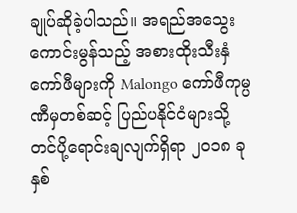ချုပ်ဆိုခဲ့ပါသည်။ အရည်အသွေးကောင်းမွန်သည့် အစားထိုးသီးနှံကော်ဖီများကို Malongo ကော်ဖီကုမ္ပဏီမှတစ်ဆင့် ပြည်ပနိုင်ငံများသို့ တင်ပို့ရောင်းချလျက်ရှိရာ ၂၀၁၈ ခုနှစ်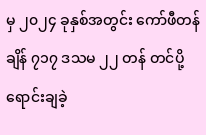မှ ၂၀၂၄ ခုနှစ်အတွင်း ကော်ဖီတန်ချိန် ၇၁၇ ဒသမ ၂၂ တန် တင်ပို့ရောင်းချခဲ့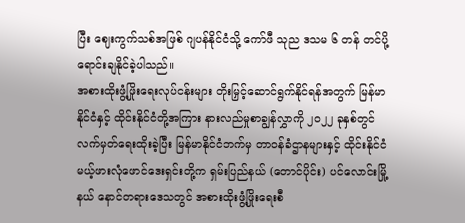ပြီး ဈေးကွက်သစ်အဖြစ် ဂျပန်နိုင်ငံသို့ ကော်ဖီ သုည ဒသမ ၆ တန် တင်ပို့ရောင်းချနိုင်ခဲ့ပါသည်။
အစားထိုးဖွံ့ဖြိုးရေးလုပ်ငန်းများ တိုးမြှင့်ဆောင်ရွက်နိုင်ရန်အတွက် မြန်မာနိုင်ငံနှင့် ထိုင်းနိုင်ငံတို့အကြား နားလည်မှုစာချွန်လွှာကို ၂၀၂၂ ခုနှစ်တွင် လက်မှတ်ရေးထိုးခဲ့ပြီး မြန်မာနိုင်ငံဘက်မှ တာဝန်ခံဌာနများနှင့် ထိုင်းနိုင်ငံ မယ့်ဖားလုံဖောင်ဒေးရှင်းတို့က ရှမ်းပြည်နယ် (တောင်ပိုင်း) ပင်လောင်းမြို့နယ် နောင်တရားဒေသတွင် အစားထိုးဖွံ့ဖြိုးရေးစီ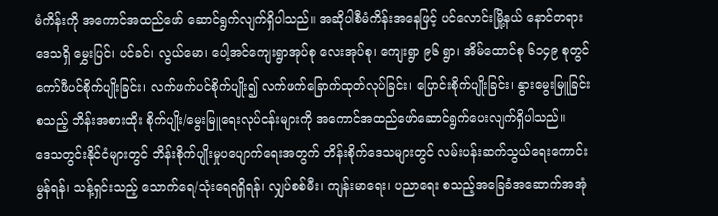မံကိန်းကို အကောင်အထည်ဖော် ဆောင်ရွက်လျက်ရှိပါသည်။ အဆိုပါစီမံကိန်းအနေဖြင့် ပင်လောင်းမြို့နယ် နောင်တရားဒေသရှိ မွှေးပြင်၊ ပင်ခင်၊ လွယ်မော၊ ပေါ့အင်ကျေးရွာအုပ်စု လေးအုပ်စု၊ ကျေးရွာ ၉၆ ရွာ၊ အိမ်ထောင်စု ၆၁၄၉ စုတွင် ကော်ဖီပင်စိုက်ပျိုးခြင်း၊ လက်ဖက်ပင်စိုက်ပျိုး၍ လက်ဖက်ခြောက်ထုတ်လုပ်ခြင်း၊ ပြောင်းစိုက်ပျိုးခြင်း၊ နွားမွေးမြူခြင်း စသည့် ဘိန်းအစားထိုး စိုက်ပျိုး/မွေးမြူရေးလုပ်ငန်းများကို အကောင်အထည်ဖော်ဆောင်ရွက်ပေးလျက်ရှိပါသည်။
ဒေသတွင်းနိုင်ငံများတွင် ဘိန်းစိုက်ပျိုးမှုပပျောက်ရေးအတွက် ဘိန်းစိုက်ဒေသများတွင် လမ်းပန်းဆက်သွယ်ရေးကောင်းမွန်ရန်၊ သန့်ရှင်းသည့် သောက်ရေ/သုံးရေရရှိရန်၊ လျှပ်စစ်မီး၊ ကျန်းမာရေး၊ ပညာရေး စသည့်အခြေခံအဆောက်အအုံ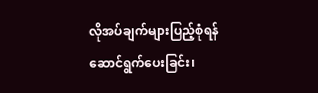လိုအပ်ချက်များပြည့်စုံရန်ဆောင်ရွက်ပေးခြင်း၊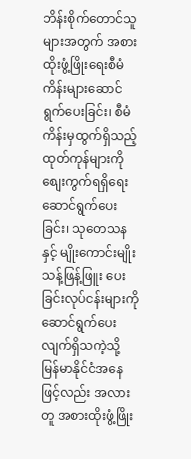ဘိန်းစိုက်တောင်သူများအတွက် အစားထိုးဖွံ့ဖြိုးရေးစီမံကိန်းများဆောင်ရွက်ပေးခြင်း၊ စီမံကိန်းမှထွက်ရှိသည့် ထုတ်ကုန်များကို စျေးကွက်ရရှိရေးဆောင်ရွက်ပေးခြင်း၊ သုတေသနနှင့် မျိုးကောင်းမျိုးသန့်ဖြန့်ဖြူး ပေးခြင်းလုပ်ငန်းများကို ဆောင်ရွက်ပေးလျက်ရှိသကဲ့သို့ မြန်မာနိုင်ငံအနေဖြင့်လည်း အလားတူ အစားထိုးဖွံ့ဖြိုး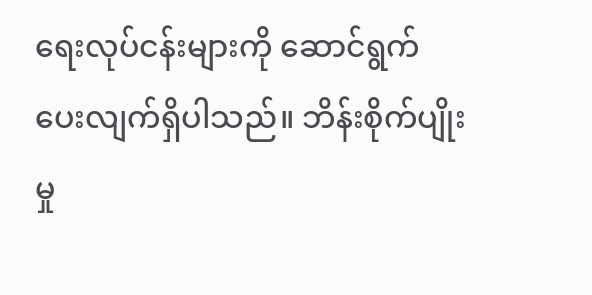ရေးလုပ်ငန်းများကို ဆောင်ရွက်ပေးလျက်ရှိပါသည်။ ဘိန်းစိုက်ပျိုးမှု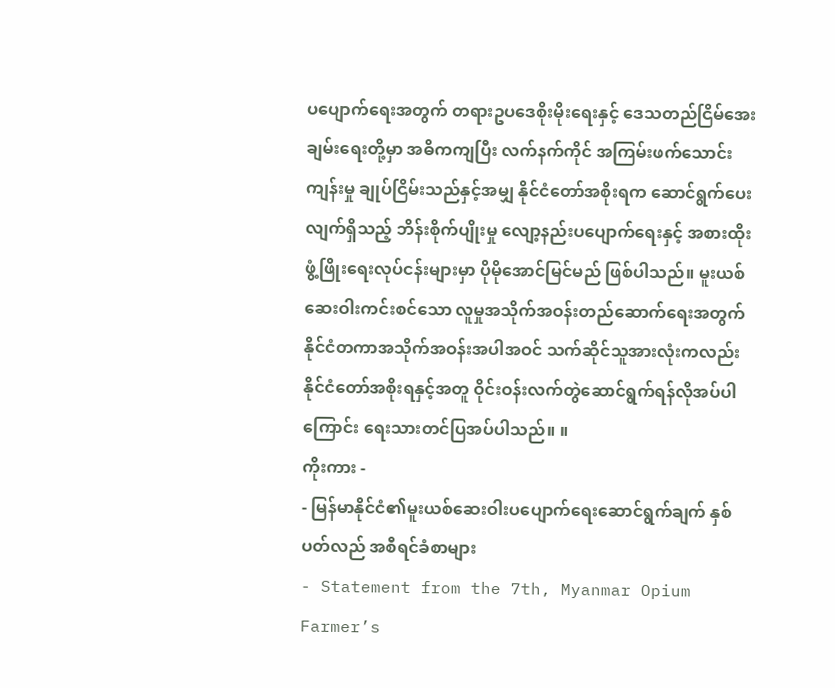ပပျောက်ရေးအတွက် တရားဥပဒေစိုးမိုးရေးနှင့် ဒေသတည်ငြိမ်အေးချမ်းရေးတို့မှာ အဓိကကျပြီး လက်နက်ကိုင် အကြမ်းဖက်သောင်းကျန်းမှု ချုပ်ငြိမ်းသည်နှင့်အမျှ နိုင်ငံတော်အစိုးရက ဆောင်ရွက်ပေးလျက်ရှိသည့် ဘိန်းစိုက်ပျိုးမှု လျော့နည်းပပျောက်ရေးနှင့် အစားထိုးဖွံ့ဖြိုးရေးလုပ်ငန်းများမှာ ပိုမိုအောင်မြင်မည် ဖြစ်ပါသည်။ မူးယစ်ဆေးဝါးကင်းစင်သော လူမှုအသိုက်အဝန်းတည်ဆောက်ရေးအတွက် နိုင်ငံတကာအသိုက်အဝန်းအပါအဝင် သက်ဆိုင်သူအားလုံးကလည်း နိုင်ငံတော်အစိုးရနှင့်အတူ ဝိုင်းဝန်းလက်တွဲဆောင်ရွက်ရန်လိုအပ်ပါကြောင်း ရေးသားတင်ပြအပ်ပါသည်။ ။
ကိုးကား -
- မြန်မာနိုင်ငံ၏မူးယစ်ဆေးဝါးပပျောက်ရေးဆောင်ရွက်ချက် နှစ်ပတ်လည် အစီရင်ခံစာများ
- Statement from the 7th, Myanmar Opium Farmer’s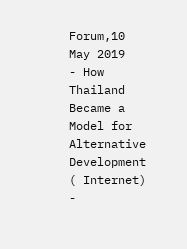Forum,10 May 2019
- How Thailand Became a Model for Alternative Development ( Internet)
-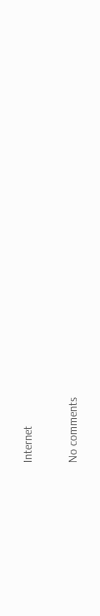Internet

No comments